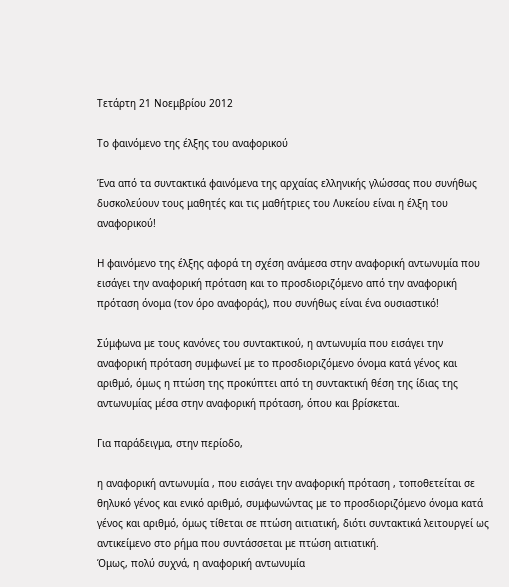Τετάρτη 21 Νοεμβρίου 2012

Το φαινόμενο της έλξης του αναφορικού

Ένα από τα συντακτικά φαινόμενα της αρχαίας ελληνικής γλώσσας που συνήθως δυσκολεύουν τους μαθητές και τις μαθήτριες του Λυκείου είναι η έλξη του αναφορικού!

Η φαινόμενο της έλξης αφορά τη σχέση ανάμεσα στην αναφορική αντωνυμία που εισάγει την αναφορική πρόταση και το προσδιοριζόμενο από την αναφορική πρόταση όνομα (τον όρο αναφοράς), που συνήθως είναι ένα ουσιαστικό!

Σύμφωνα με τους κανόνες του συντακτικού, η αντωνυμία που εισάγει την αναφορική πρόταση συμφωνεί με το προσδιοριζόμενο όνομα κατά γένος και αριθμό, όμως η πτώση της προκύπτει από τη συντακτική θέση της ίδιας της αντωνυμίας μέσα στην αναφορική πρόταση, όπου και βρίσκεται.

Για παράδειγμα, στην περίοδο,

η αναφορική αντωνυμία , που εισάγει την αναφορική πρόταση , τοποθετείται σε θηλυκό γένος και ενικό αριθμό, συμφωνώντας με το προσδιοριζόμενο όνομα κατά γένος και αριθμό, όμως τίθεται σε πτώση αιτιατική, διότι συντακτικά λειτουργεί ως αντικείμενο στο ρήμα που συντάσσεται με πτώση αιτιατική.
Όμως, πολύ συχνά, η αναφορική αντωνυμία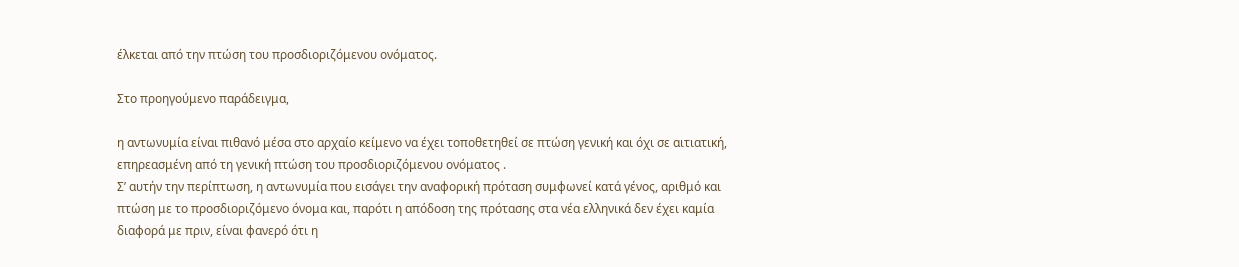έλκεται από την πτώση του προσδιοριζόμενου ονόματος.

Στο προηγούμενο παράδειγμα,

η αντωνυμία είναι πιθανό μέσα στο αρχαίο κείμενο να έχει τοποθετηθεί σε πτώση γενική και όχι σε αιτιατική, επηρεασμένη από τη γενική πτώση του προσδιοριζόμενου ονόματος .
Σ’ αυτήν την περίπτωση, η αντωνυμία που εισάγει την αναφορική πρόταση συμφωνεί κατά γένος, αριθμό και πτώση με το προσδιοριζόμενο όνομα και, παρότι η απόδοση της πρότασης στα νέα ελληνικά δεν έχει καμία διαφορά με πριν, είναι φανερό ότι η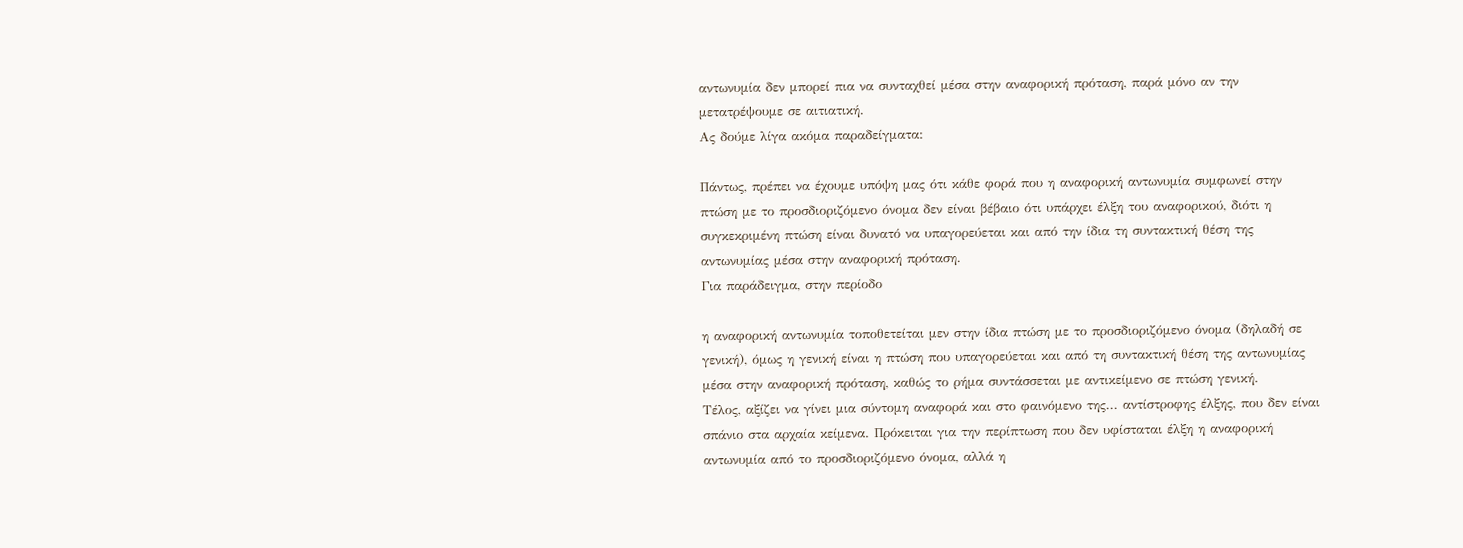αντωνυμία δεν μπορεί πια να συνταχθεί μέσα στην αναφορική πρόταση, παρά μόνο αν την μετατρέψουμε σε αιτιατική.
Ας δούμε λίγα ακόμα παραδείγματα:

Πάντως, πρέπει να έχουμε υπόψη μας ότι κάθε φορά που η αναφορική αντωνυμία συμφωνεί στην πτώση με το προσδιοριζόμενο όνομα δεν είναι βέβαιο ότι υπάρχει έλξη του αναφορικού, διότι η συγκεκριμένη πτώση είναι δυνατό να υπαγορεύεται και από την ίδια τη συντακτική θέση της αντωνυμίας μέσα στην αναφορική πρόταση.
Για παράδειγμα, στην περίοδο

η αναφορική αντωνυμία τοποθετείται μεν στην ίδια πτώση με το προσδιοριζόμενο όνομα (δηλαδή σε γενική), όμως η γενική είναι η πτώση που υπαγορεύεται και από τη συντακτική θέση της αντωνυμίας μέσα στην αναφορική πρόταση, καθώς το ρήμα συντάσσεται με αντικείμενο σε πτώση γενική.
Τέλος, αξίζει να γίνει μια σύντομη αναφορά και στο φαινόμενο της... αντίστροφης έλξης, που δεν είναι σπάνιο στα αρχαία κείμενα. Πρόκειται για την περίπτωση που δεν υφίσταται έλξη η αναφορική αντωνυμία από το προσδιοριζόμενο όνομα, αλλά η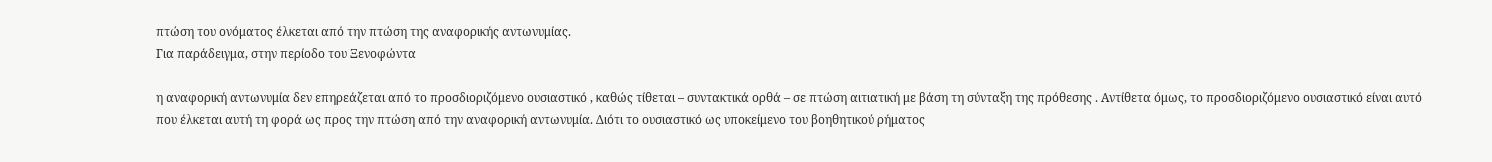πτώση του ονόματος έλκεται από την πτώση της αναφορικής αντωνυμίας.
Για παράδειγμα, στην περίοδο του Ξενοφώντα

η αναφορική αντωνυμία δεν επηρεάζεται από το προσδιοριζόμενο ουσιαστικό , καθώς τίθεται – συντακτικά ορθά – σε πτώση αιτιατική με βάση τη σύνταξη της πρόθεσης . Αντίθετα όμως, το προσδιοριζόμενο ουσιαστικό είναι αυτό που έλκεται αυτή τη φορά ως προς την πτώση από την αναφορική αντωνυμία. Διότι το ουσιαστικό ως υποκείμενο του βοηθητικού ρήματος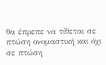θα έπρεπε να τίθεται σε πτώση ονομαστική και όχι σε πτώση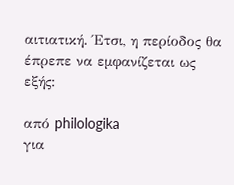αιτιατική. Έτσι, η περίοδος θα έπρεπε να εμφανίζεται ως εξής:

από philologika
για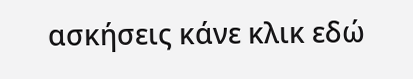ασκήσεις κάνε κλικ εδώ